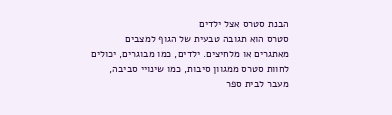הבנת סטרס אצל ילדים
סטרס הוא תגובה טבעית של הגוף למצבים מאתגרים או מלחיצים. ילדים, כמו מבוגרים, יכולים לחוות סטרס ממגוון סיבות, כמו שינויי סביבה, מעבר לבית ספר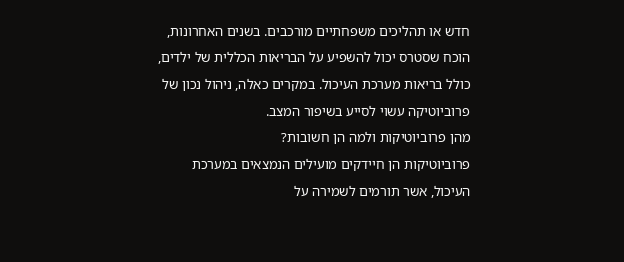חדש או תהליכים משפחתיים מורכבים. בשנים האחרונות, הוכח שסטרס יכול להשפיע על הבריאות הכללית של ילדים, כולל בריאות מערכת העיכול. במקרים כאלה, ניהול נכון של פרוביוטיקה עשוי לסייע בשיפור המצב.
מהן פרוביוטיקות ולמה הן חשובות?
פרוביוטיקות הן חיידקים מועילים הנמצאים במערכת העיכול, אשר תורמים לשמירה על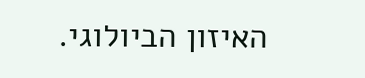האיזון הביולוגי.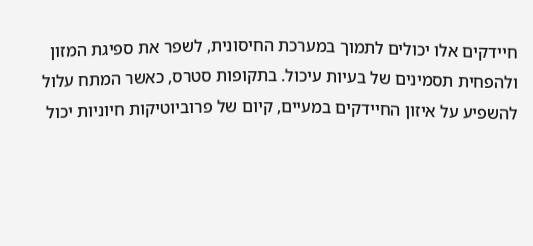חיידקים אלו יכולים לתמוך במערכת החיסונית, לשפר את ספיגת המזון ולהפחית תסמינים של בעיות עיכול. בתקופות סטרס, כאשר המתח עלול להשפיע על איזון החיידקים במעיים, קיום של פרוביוטיקות חיוניות יכול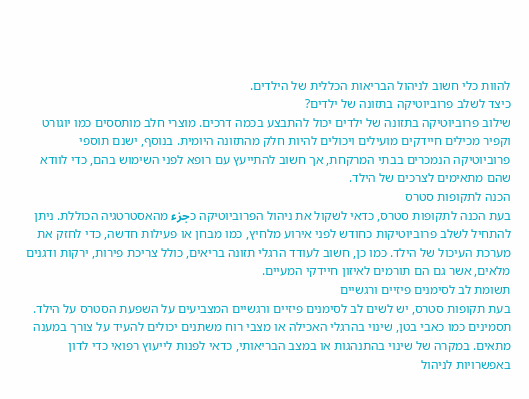להוות כלי חשוב לניהול הבריאות הכללית של הילדים.
כיצד לשלב פרוביוטיקה בתזונה של ילדים?
שילוב פרוביוטיקה בתזונה של ילדים יכול להתבצע בכמה דרכים. מוצרי חלב מותססים כמו יוגורט וקפיר מכילים חיידקים מועילים ויכולים להיות חלק מהתזונה היומית. בנוסף, ישנם תוספי פרוביוטיקה הנמכרים בבתי המרקחת, אך חשוב להתייעץ עם רופא לפני השימוש בהם, כדי לוודא שהם מתאימים לצרכים של הילד.
הכנה לתקופות סטרס
בעת הכנה לתקופות סטרס, כדאי לשקול את ניהול הפרוביוטיקה כجزء מהאסטרטגיה הכוללת. ניתן להתחיל לשלב פרוביוטיקות כחודש לפני אירוע מלחיץ, כמו מבחן או פעילות חדשה, כדי לחזק את מערכת העיכול של הילד. כמו כן, חשוב לעודד הרגלי תזונה בריאים, כולל צריכת פירות, ירקות ודגנים מלאים, אשר גם הם תורמים לאיזון חיידקי המעיים.
תשומת לב לסימנים פיזיים ורגשיים
בעת תקופות סטרס, יש לשים לב לסימנים פיזיים ורגשיים המצביעים על השפעת הסטרס על הילד. תסמינים כמו כאבי בטן, שינוי בהרגלי האכילה או מצבי רוח משתנים יכולים להעיד על צורך במענה מתאים. במקרה של שינוי בהתנהגות או במצב הבריאותי, כדאי לפנות לייעוץ רפואי כדי לדון באפשרויות לניהול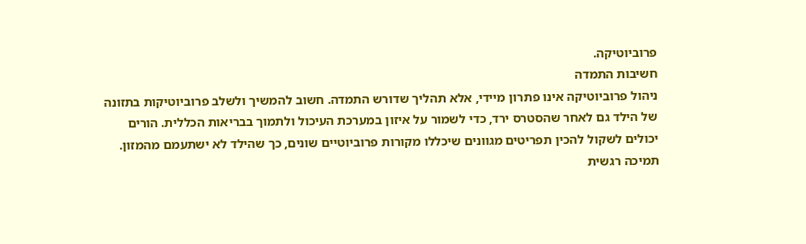פרוביוטיקה.
חשיבות התמדה
ניהול פרוביוטיקה אינו פתרון מיידי, אלא תהליך שדורש התמדה. חשוב להמשיך ולשלב פרוביוטיקות בתזונה של הילד גם לאחר שהסטרס ירד, כדי לשמור על איזון במערכת העיכול ולתמוך בבריאות הכללית. הורים יכולים לשקול להכין תפריטים מגוונים שיכללו מקורות פרוביוטיים שונים, כך שהילד לא ישתעמם מהמזון.
תמיכה רגשית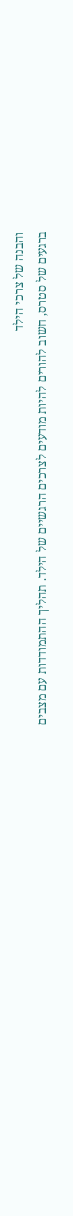והבנה של צרכי הילד
ברגעים של סטרס, חשוב להורים להיות מודעים לצרכים הרגשיים של הילד. תהליך ההתמודדות עם מצבים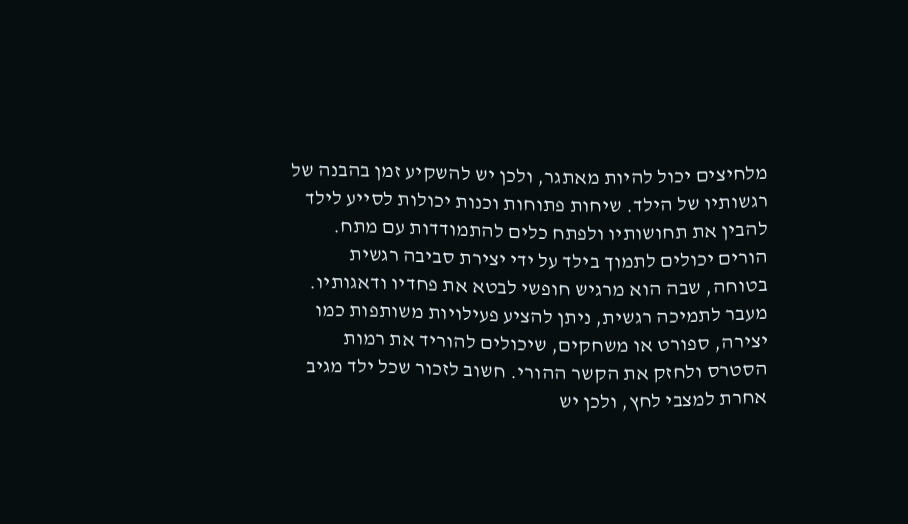מלחיצים יכול להיות מאתגר, ולכן יש להשקיע זמן בהבנה של רגשותיו של הילד. שיחות פתוחות וכנות יכולות לסייע לילד להבין את תחושותיו ולפתח כלים להתמודדות עם מתח. הורים יכולים לתמוך בילד על ידי יצירת סביבה רגשית בטוחה, שבה הוא מרגיש חופשי לבטא את פחדיו ודאגותיו.
מעבר לתמיכה רגשית, ניתן להציע פעילויות משותפות כמו יצירה, ספורט או משחקים, שיכולים להוריד את רמות הסטרס ולחזק את הקשר ההורי. חשוב לזכור שכל ילד מגיב אחרת למצבי לחץ, ולכן יש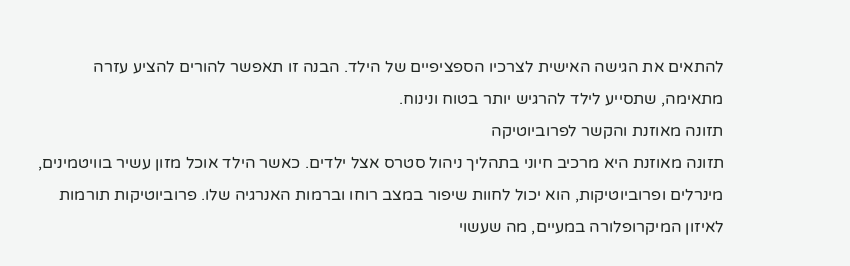להתאים את הגישה האישית לצרכיו הספציפיים של הילד. הבנה זו תאפשר להורים להציע עזרה מתאימה, שתסייע לילד להרגיש יותר בטוח ונינוח.
תזונה מאוזנת והקשר לפרוביוטיקה
תזונה מאוזנת היא מרכיב חיוני בתהליך ניהול סטרס אצל ילדים. כאשר הילד אוכל מזון עשיר בוויטמינים, מינרלים ופרוביוטיקות, הוא יכול לחוות שיפור במצב רוחו וברמות האנרגיה שלו. פרוביוטיקות תורמות לאיזון המיקרופלורה במעיים, מה שעשוי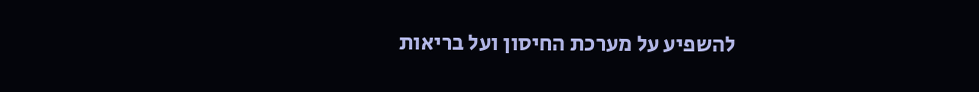להשפיע על מערכת החיסון ועל בריאות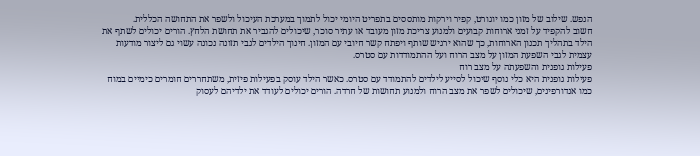הנפש. שילוב של מזון כמו יוגורט, קפיר וירקות מותססים בתפריט היומי יכול לתמוך במערכת העיכול ולשפר את התחושה הכללית.
חשוב להקפיד על זמני ארוחות קבועים ולמנוע צריכת מזון מעובד או עתיר סוכר, שיכולים להגביר את תחושת הלחץ. הורים יכולים לשתף את הילד בתהליך תכנון הארוחות, כך שהוא ירגיש שותף ויפתח קשר חיובי עם המזון. חינוך הילדים לגבי תזונה נכונה עשוי גם ליצור מודעות עצמית לגבי השפעת המזון על מצב הרוח ועל ההתמודדות עם סטרס.
פעילות גופנית והשפעתה על מצב רוח
פעילות גופנית היא כלי נוסף שיכול לסייע לילדים להתמודד עם סטרס. כאשר הילד עוסק בפעילות פיזית, משתחררים חומרים כימיים במוח כמו אנדורפינים, שיכולים לשפר את מצב הרוח ולמנוע תחושות של חרדה. הורים יכולים לעודד את ילדיהם לעסוק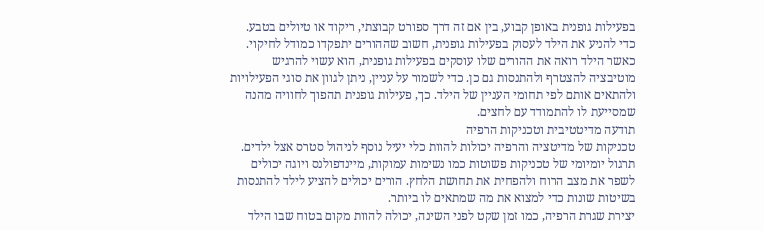בפעילות גופנית באופן קבוע, בין אם זה דרך ספורט קבוצתי, ריקוד או טיולים בטבע.
כדי להניע את הילד לעסוק בפעילות גופנית, חשוב שההורים יתפקדו כמודל לחיקוי. כאשר הילד רואה את ההורים שלו עוסקים בפעילות גופנית, הוא עשוי להרגיש מוטיבציה להצטרף ולהתנסות גם כן. כדי לשמור על עניין, ניתן לגוון את סוגי הפעילויות ולהתאים אותם לפי תחומי העניין של הילד. כך, פעילות גופנית תהפוך לחוויה מהנה שמסייעת לו להתמודד עם לחצים.
תודעה מדיטטיבית וטכניקות הרפיה
טכניקות של מדיטציה והרפיה יכולות להוות כלי יעיל נוסף לניהול סטרס אצל ילדים. תרגול יומיומי של טכניקות פשוטות כמו נשימות עמוקות, מיינדפולנס ויוגה יכולים לשפר את מצב הרוח ולהפחית את תחושת הלחץ. הורים יכולים להציע לילד להתנסות בשיטות שונות כדי למצוא את מה שמתאים לו ביותר.
יצירת שגרת הרפיה, כמו זמן שקט לפני השינה, יכולה להוות מקום בטוח שבו הילד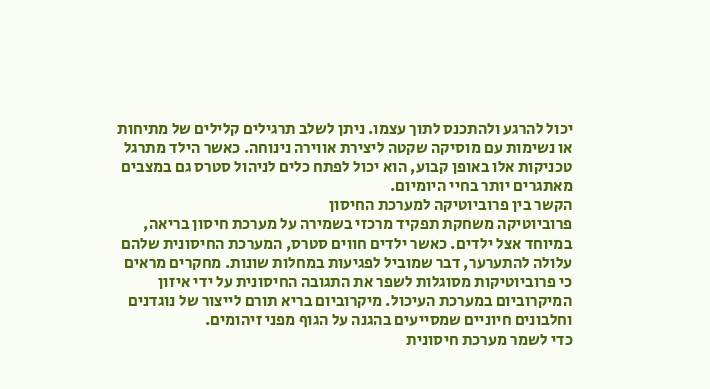יכול להרגע ולהתכנס לתוך עצמו. ניתן לשלב תרגילים קלילים של מתיחות או נשימות עם מוסיקה שקטה ליצירת אווירה נינוחה. כאשר הילד מתרגל טכניקות אלו באופן קבוע, הוא יכול לפתח כלים לניהול סטרס גם במצבים מאתגרים יותר בחיי היומיום.
הקשר בין פרוביוטיקה למערכת החיסון
פרוביוטיקה משחקת תפקיד מרכזי בשמירה על מערכת חיסון בריאה, במיוחד אצל ילדים. כאשר ילדים חווים סטרס, המערכת החיסונית שלהם עלולה להתערער, דבר שמוביל לפגיעות במחלות שונות. מחקרים מראים כי פרוביוטיקות מסוגלות לשפר את התגובה החיסונית על ידי איזון המיקרוביום במערכת העיכול. מיקרוביום בריא תורם לייצור של נוגדנים וחלבונים חיוניים שמסייעים בהגנה על הגוף מפני זיהומים.
כדי לשמר מערכת חיסונית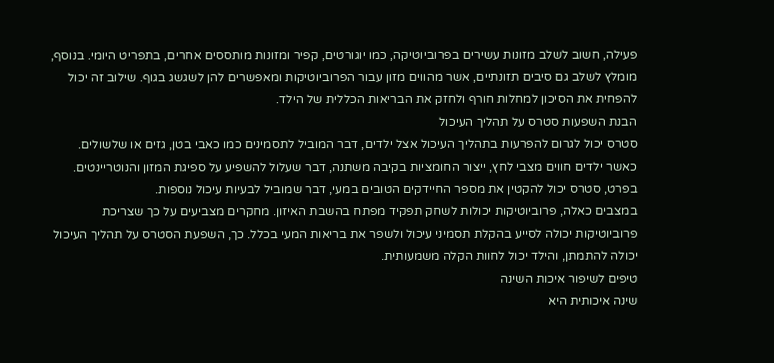פעילה, חשוב לשלב מזונות עשירים בפרוביוטיקה, כמו יוגורטים, קפיר ומזונות מותססים אחרים, בתפריט היומי. בנוסף, מומלץ לשלב גם סיבים תזונתיים, אשר מהווים מזון עבור הפרוביוטיקות ומאפשרים להן לשגשג בגוף. שילוב זה יכול להפחית את הסיכון למחלות חורף ולחזק את הבריאות הכללית של הילד.
הבנת השפעות סטרס על תהליך העיכול
סטרס יכול לגרום להפרעות בתהליך העיכול אצל ילדים, דבר המוביל לתסמינים כמו כאבי בטן, גזים או שלשולים. כאשר ילדים חווים מצבי לחץ, ייצור החומציות בקיבה משתנה, דבר שעלול להשפיע על ספיגת המזון והנוטריינטים. בפרט, סטרס יכול להקטין את מספר החיידקים הטובים במעי, דבר שמוביל לבעיות עיכול נוספות.
במצבים כאלה, פרוביוטיקות יכולות לשחק תפקיד מפתח בהשבת האיזון. מחקרים מצביעים על כך שצריכת פרוביוטיקות יכולה לסייע בהקלת תסמיני עיכול ולשפר את בריאות המעי בכלל. כך, השפעת הסטרס על תהליך העיכול יכולה להתמתן, והילד יכול לחוות הקלה משמעותית.
טיפים לשיפור איכות השינה
שינה איכותית היא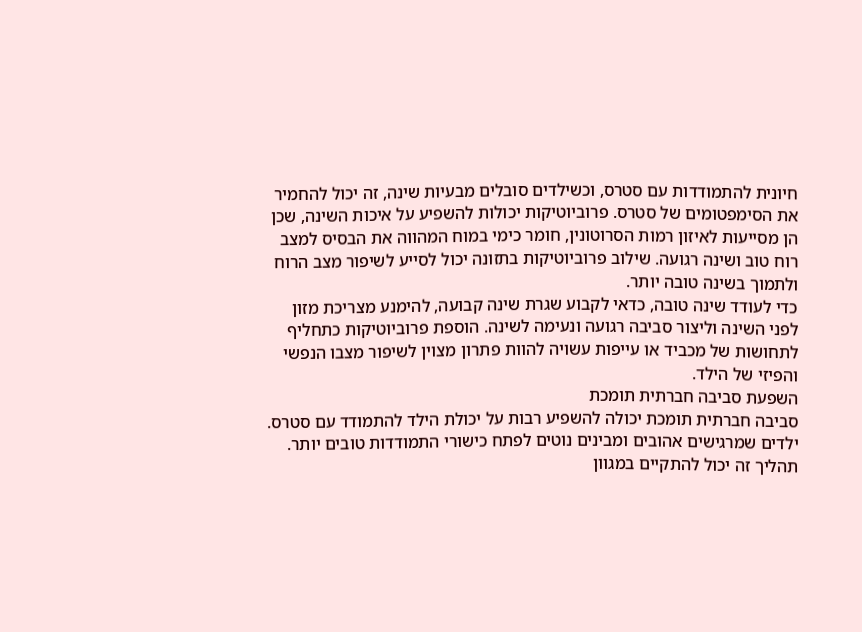חיונית להתמודדות עם סטרס, וכשילדים סובלים מבעיות שינה, זה יכול להחמיר את הסימפטומים של סטרס. פרוביוטיקות יכולות להשפיע על איכות השינה, שכן הן מסייעות לאיזון רמות הסרוטונין, חומר כימי במוח המהווה את הבסיס למצב רוח טוב ושינה רגועה. שילוב פרוביוטיקות בתזונה יכול לסייע לשיפור מצב הרוח ולתמוך בשינה טובה יותר.
כדי לעודד שינה טובה, כדאי לקבוע שגרת שינה קבועה, להימנע מצריכת מזון לפני השינה וליצור סביבה רגועה ונעימה לשינה. הוספת פרוביוטיקות כתחליף לתחושות של מכביד או עייפות עשויה להוות פתרון מצוין לשיפור מצבו הנפשי והפיזי של הילד.
השפעת סביבה חברתית תומכת
סביבה חברתית תומכת יכולה להשפיע רבות על יכולת הילד להתמודד עם סטרס. ילדים שמרגישים אהובים ומבינים נוטים לפתח כישורי התמודדות טובים יותר. תהליך זה יכול להתקיים במגוון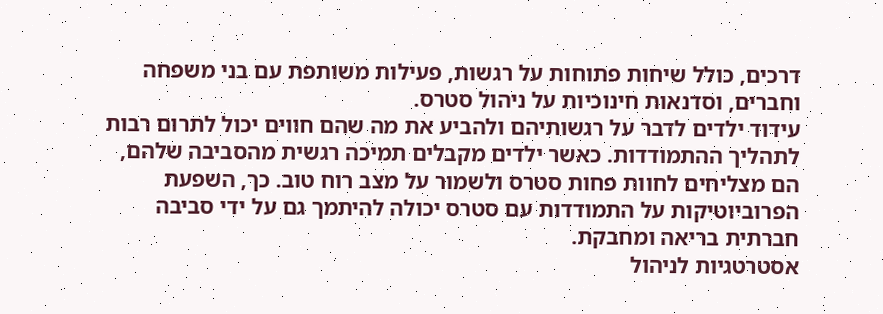דרכים, כולל שיחות פתוחות על רגשות, פעילות משותפת עם בני משפחה וחברים, וסדנאות חינוכיות על ניהול סטרס.
עידוד ילדים לדבר על רגשותיהם ולהביע את מה שהם חווים יכול לתרום רבות לתהליך ההתמודדות. כאשר ילדים מקבלים תמיכה רגשית מהסביבה שלהם, הם מצליחים לחוות פחות סטרס ולשמור על מצב רוח טוב. כך, השפעת הפרוביוטיקות על התמודדות עם סטרס יכולה להיתמך גם על ידי סביבה חברתית בריאה ומחבקת.
אסטרטגיות לניהול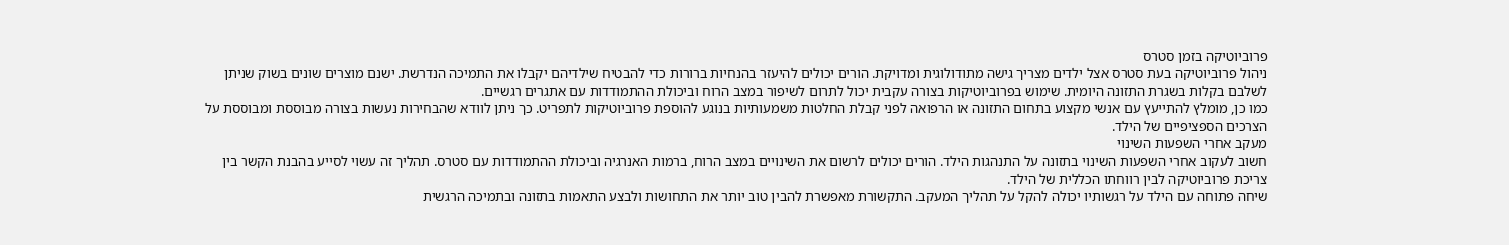פרוביוטיקה בזמן סטרס
ניהול פרוביוטיקה בעת סטרס אצל ילדים מצריך גישה מתודולוגית ומדויקת. הורים יכולים להיעזר בהנחיות ברורות כדי להבטיח שילדיהם יקבלו את התמיכה הנדרשת. ישנם מוצרים שונים בשוק שניתן לשלבם בקלות בשגרת התזונה היומית. שימוש בפרוביוטיקות בצורה עקבית יכול לתרום לשיפור במצב הרוח וביכולת ההתמודדות עם אתגרים רגשיים.
כמו כן, מומלץ להתייעץ עם אנשי מקצוע בתחום התזונה או הרפואה לפני קבלת החלטות משמעותיות בנוגע להוספת פרוביוטיקות לתפריט. כך ניתן לוודא שהבחירות נעשות בצורה מבוססת ומבוססת על הצרכים הספציפיים של הילד.
מעקב אחרי השפעות השינוי
חשוב לעקוב אחרי השפעות השינוי בתזונה על התנהגות הילד. הורים יכולים לרשום את השינויים במצב הרוח, ברמות האנרגיה וביכולת ההתמודדות עם סטרס. תהליך זה עשוי לסייע בהבנת הקשר בין צריכת פרוביוטיקה לבין רווחתו הכללית של הילד.
שיחה פתוחה עם הילד על רגשותיו יכולה להקל על תהליך המעקב. התקשורת מאפשרת להבין טוב יותר את התחושות ולבצע התאמות בתזונה ובתמיכה הרגשית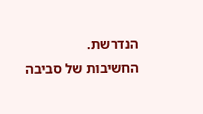הנדרשת.
החשיבות של סביבה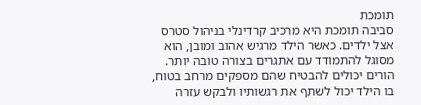תומכת
סביבה תומכת היא מרכיב קרדינלי בניהול סטרס אצל ילדים. כאשר הילד מרגיש אהוב ומובן, הוא מסוגל להתמודד עם אתגרים בצורה טובה יותר. הורים יכולים להבטיח שהם מספקים מרחב בטוח, בו הילד יכול לשתף את רגשותיו ולבקש עזרה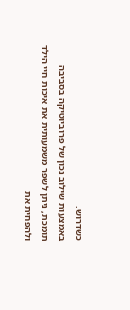כשדרוש.
באמצעות שילוב נכון של פרוביוטיקה בסביבה תומכת, ניתן לשפר משמעותית את איכות חיי הילד ולהפחית את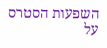השפעות הסטרס על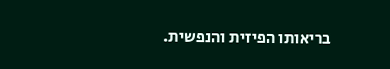בריאותו הפיזית והנפשית.